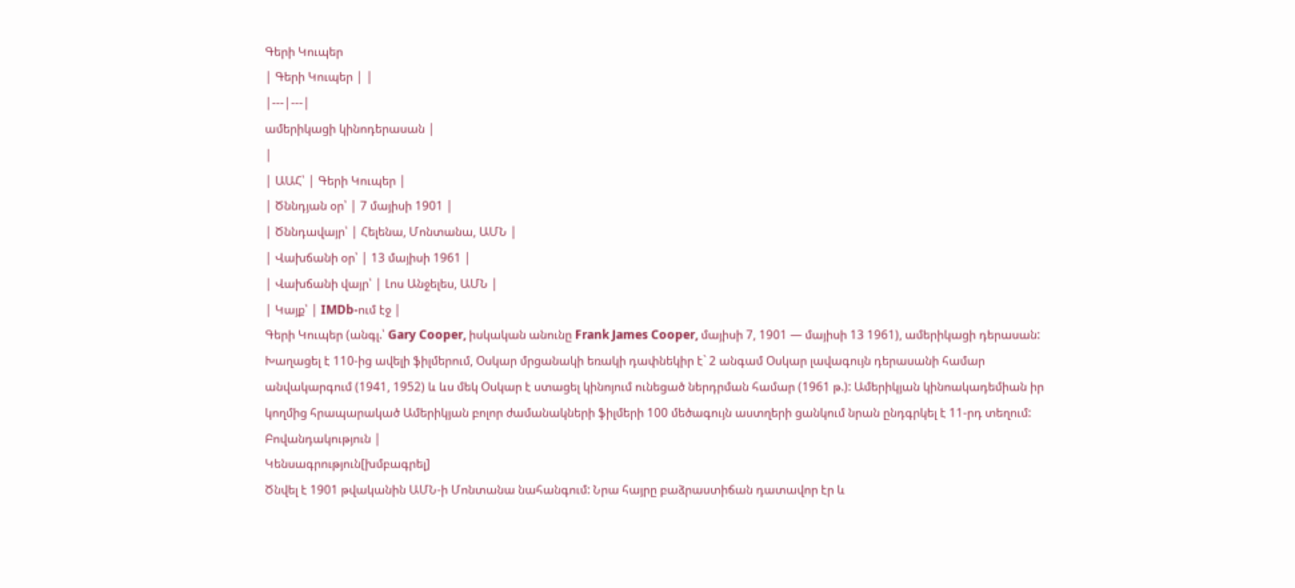Գերի Կուպեր
| Գերի Կուպեր | |
|---|---|
ամերիկացի կինոդերասան |
|
| ԱԱՀ՝ | Գերի Կուպեր |
| Ծննդյան օր՝ | 7 մայիսի 1901 |
| Ծննդավայր՝ | Հելենա, Մոնտանա, ԱՄՆ |
| Վախճանի օր՝ | 13 մայիսի 1961 |
| Վախճանի վայր՝ | Լոս Անջելես, ԱՄՆ |
| Կայք՝ | IMDb-ում էջ |
Գերի Կուպեր (անգլ.՝ Gary Cooper, իսկական անունը Frank James Cooper, մայիսի 7, 1901 — մայիսի 13 1961), ամերիկացի դերասան:
Խաղացել է 110-ից ավելի ֆիլմերում, Օսկար մրցանակի եռակի դափնեկիր է` 2 անգամ Օսկար լավագույն դերասանի համար անվակարգում (1941, 1952) և ևս մեկ Օսկար է ստացել կինոյում ունեցած ներդրման համար (1961 թ.): Ամերիկյան կինոակադեմիան իր կողմից հրապարակած Ամերիկյան բոլոր ժամանակների ֆիլմերի 100 մեծագույն աստղերի ցանկում նրան ընդգրկել է 11-րդ տեղում:
Բովանդակություն |
Կենսագրություն[խմբագրել]
Ծնվել է 1901 թվականին ԱՄՆ-ի Մոնտանա նահանգում: Նրա հայրը բաձրաստիճան դատավոր էր և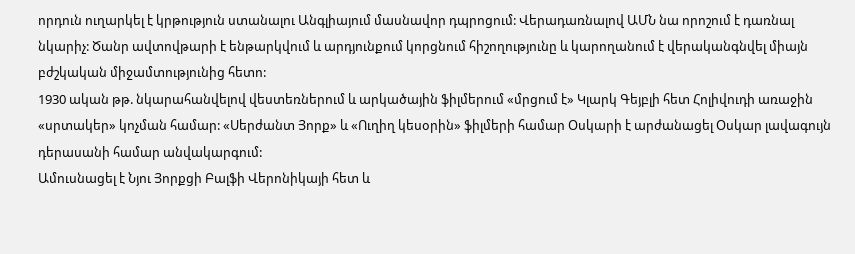որդուն ուղարկել է կրթություն ստանալու Անգլիայում մասնավոր դպրոցում: Վերադառնալով ԱՄՆ նա որոշում է դառնալ նկարիչ: Ծանր ավտովթարի է ենթարկվում և արդյունքում կորցնում հիշողությունը և կարողանում է վերականգնվել միայն բժշկական միջամտությունից հետո:
1930 ական թթ. նկարահանվելով վեստեռներում և արկածային ֆիլմերում «մրցում է» Կլարկ Գեյբլի հետ Հոլիվուդի առաջին «սրտակեր» կոչման համար: «Սերժանտ Յորք» և «Ուղիղ կեսօրին» ֆիլմերի համար Օսկարի է արժանացել Օսկար լավագույն դերասանի համար անվակարգում:
Ամուսնացել է Նյու Յորքցի Բալֆի Վերոնիկայի հետ և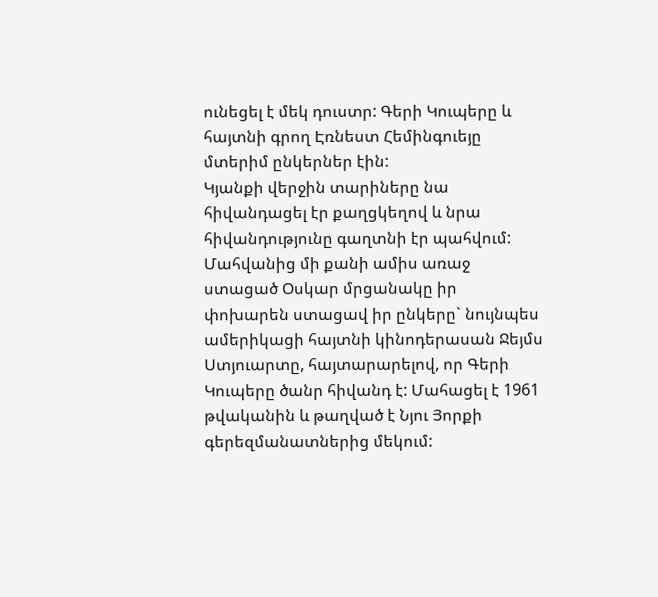ունեցել է մեկ դուստր: Գերի Կուպերը և հայտնի գրող Էռնեստ Հեմինգուեյը մտերիմ ընկերներ էին:
Կյանքի վերջին տարիները նա հիվանդացել էր քաղցկեղով և նրա հիվանդությունը գաղտնի էր պահվում: Մահվանից մի քանի ամիս առաջ ստացած Օսկար մրցանակը իր փոխարեն ստացավ իր ընկերը` նույնպես ամերիկացի հայտնի կինոդերասան Ջեյմս Ստյուարտը, հայտարարելով, որ Գերի Կուպերը ծանր հիվանդ է: Մահացել է 1961 թվականին և թաղված է Նյու Յորքի գերեզմանատներից մեկում: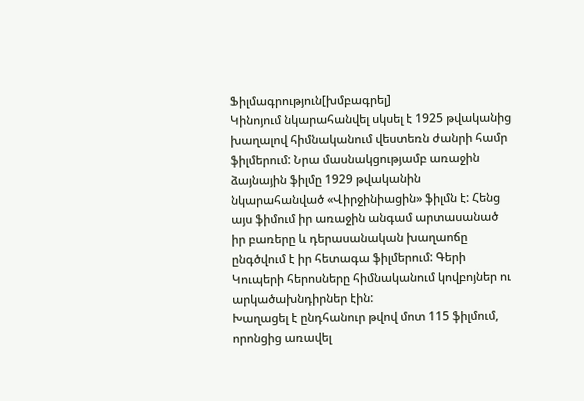Ֆիլմագրություն[խմբագրել]
Կինոյում նկարահանվել սկսել է 1925 թվականից խաղալով հիմնականում վեստեռն ժանրի համր ֆիլմերում: Նրա մասնակցությամբ առաջին ձայնային ֆիլմը 1929 թվականին նկարահանված «Վիրջինիացին» ֆիլմն է: Հենց այս ֆիմում իր առաջին անգամ արտասանած իր բառերը և դերասանական խաղաոճը ընգծվում է իր հետագա ֆիլմերում: Գերի Կուպերի հերոսները հիմնականում կովբոյներ ու արկածախնդիրներ էին:
Խաղացել է ընդհանուր թվով մոտ 115 ֆիլմում, որոնցից առավել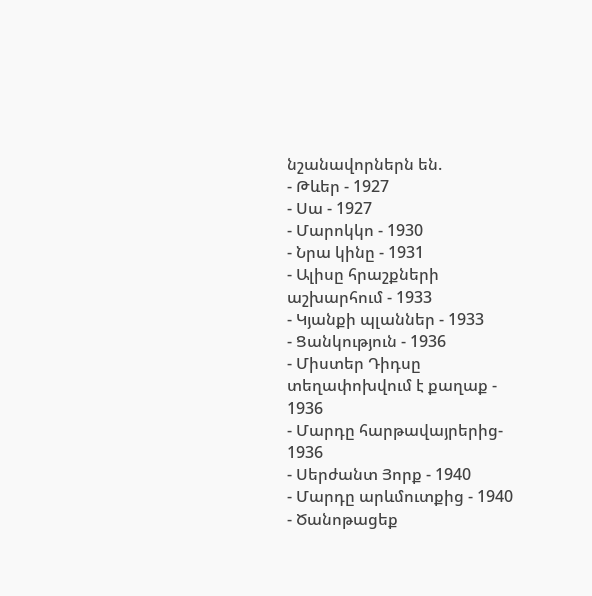նշանավորներն են.
- Թևեր - 1927
- Սա - 1927
- Մարոկկո - 1930
- Նրա կինը - 1931
- Ալիսը հրաշքների աշխարհում - 1933
- Կյանքի պլաններ - 1933
- Ցանկություն - 1936
- Միստեր Դիդսը տեղափոխվում է քաղաք - 1936
- Մարդը հարթավայրերից- 1936
- Սերժանտ Յորք - 1940
- Մարդը արևմուտքից - 1940
- Ծանոթացեք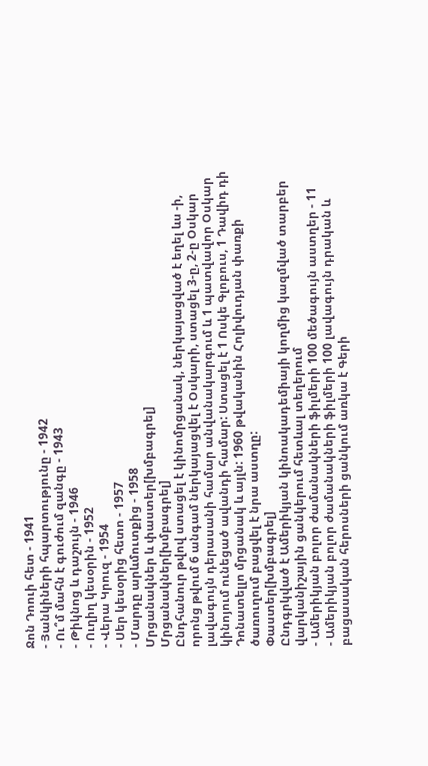Ջոն Դոուի հետ - 1941
- Յանկիների հպարտությունը - 1942
- Ու՞մ մահն է գուժում զանգը - 1943
- Թիկնոց և դաշույն - 1946
- Ուղիղ կեսօրին - 1952
- Վերա Կրուզ - 1954
- Սեր կեսօրից հետո - 1957
- Մարդը արևմուտքից - 1958
Մրցանակներ և փաստեր[խմբագրել]
Մրցանակներ[խմբագրել]
Ընդհանուր թվով ստացել է կինոմրցանակ, ներկայացված է եղել ևս -ի, որոնց թվում 6 անգամ ներկայացվել է Օսկարի, ստացել 3-ը, 2-ը Օսկար լավագույն դերասանի համար անվանակարգում և 1 պատվավոր Օսկար կինոյում ունեցած ավանդի համար: Ստացել է 1 Ոսկե Գլոբուս, 1 Դավիդ դի Դոնատելլո մրցանակ և այլն: 1960 թվականին Հոլիվուդյան փառքի ծառուղում բացվել է նրա աստղը:
Փաստեր[խմբագրել]
Ընդգրկված է Ամերիկյան կինոակադեմիայի կողմից կազմված տարբեր վարկանիշային ցանկերում հետևալ տեղերում
- Ամերիկյան բոլոր ժամանակների ֆիլմերի 100 մեծագույն աստղեր - 11
- Ամերիկյան բոլոր ժամանակների ֆիլմերի 100 լավագույն դրական և բացասական հերոսների ցանկում առկա է Գերի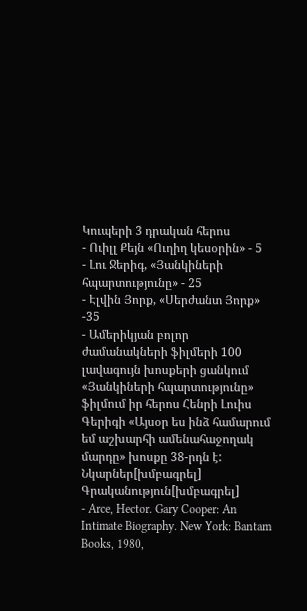Կուպերի 3 դրական հերոս
- Ուիլլ Քեյն «Ուղիղ կեսօրին» - 5
- Լու Ջերիգ, «Յանկիների հպարտությունը» - 25
- Էլվին Յորք, «Սերժանտ Յորք» -35
- Ամերիկյան բոլոր ժամանակների ֆիլմերի 100 լավագույն խոսքերի ցանկում «Յանկիների հպարտությունը» ֆիլմում իր հերոս Հենրի Լուիս Գերիգի «Այսօր ես ինձ համարում եմ աշխարհի ամենահաջողակ մարդը» խոսքը 38-րդն է:
Նկարներ[խմբագրել]
Գրականություն[խմբագրել]
- Arce, Hector. Gary Cooper: An Intimate Biography. New York: Bantam Books, 1980,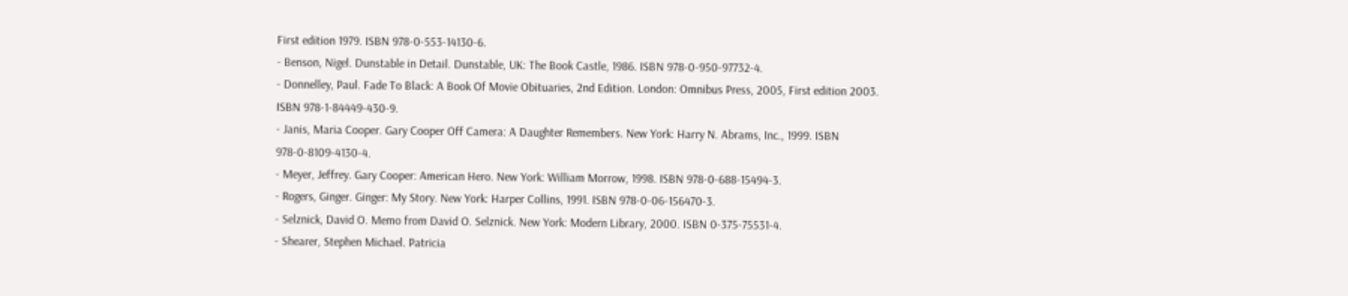First edition 1979. ISBN 978-0-553-14130-6.
- Benson, Nigel. Dunstable in Detail. Dunstable, UK: The Book Castle, 1986. ISBN 978-0-950-97732-4.
- Donnelley, Paul. Fade To Black: A Book Of Movie Obituaries, 2nd Edition. London: Omnibus Press, 2005, First edition 2003. ISBN 978-1-84449-430-9.
- Janis, Maria Cooper. Gary Cooper Off Camera: A Daughter Remembers. New York: Harry N. Abrams, Inc., 1999. ISBN 978-0-8109-4130-4.
- Meyer, Jeffrey. Gary Cooper: American Hero. New York: William Morrow, 1998. ISBN 978-0-688-15494-3.
- Rogers, Ginger. Ginger: My Story. New York: Harper Collins, 1991. ISBN 978-0-06-156470-3.
- Selznick, David O. Memo from David O. Selznick. New York: Modern Library, 2000. ISBN 0-375-75531-4.
- Shearer, Stephen Michael. Patricia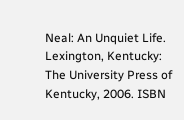Neal: An Unquiet Life. Lexington, Kentucky: The University Press of Kentucky, 2006. ISBN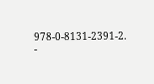978-0-8131-2391-2.
-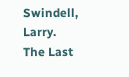Swindell, Larry. The Last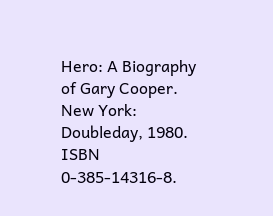Hero: A Biography of Gary Cooper. New York: Doubleday, 1980. ISBN 0-385-14316-8.